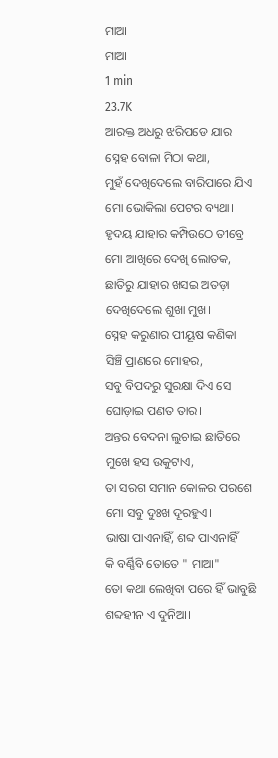ମାଆ
ମାଆ
1 min
23.7K
ଆରକ୍ତ ଅଧରୁ ଝରିପଡେ ଯାର
ସ୍ନେହ ବୋଳା ମିଠା କଥା,
ମୁହଁ ଦେଖିଦେଲେ ବାରିପାରେ ଯିଏ
ମୋ ଭୋକିଲା ପେଟର ବ୍ୟଥା।
ହୃଦୟ ଯାହାର କମ୍ପିଉଠେ ତୀବ୍ରେ
ମୋ ଆଖିରେ ଦେଖି ଲୋତକ,
ଛାତିରୁ ଯାହାର ଖସଇ ଅତଡ଼ା
ଦେଖିଦେଲେ ଶୁଖା ମୁଖ।
ସ୍ନେହ କରୁଣାର ପୀୟୂଷ କଣିକା
ସିଞ୍ଚି ପ୍ରାଣରେ ମୋହର,
ସବୁ ବିପଦରୁ ସୁରକ୍ଷା ଦିଏ ସେ
ଘୋଡ଼ାଇ ପଣତ ତାର।
ଅନ୍ତର ବେଦନା ଲୁଚାଇ ଛାତିରେ
ମୁଖେ ହସ ଉକୁଟାଏ,
ତା ସରଗ ସମାନ କୋଳର ପରଶେ
ମୋ ସବୁ ଦୁଃଖ ଦୂରହୁଏ।
ଭାଷା ପାଏନାହିଁ, ଶବ୍ଦ ପାଏନାହିଁ
କି ବର୍ଣ୍ଣିବି ତୋତେ " ମାଆ"
ତୋ କଥା ଲେଖିବା ପରେ ହିଁ ଭାବୁଛି
ଶବ୍ଦହୀନ ଏ ଦୁନିଆ।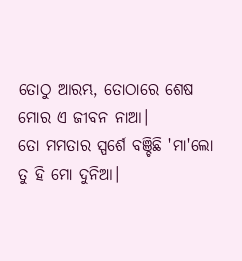ତୋଠୁ ଆରମ୍ଭ, ତୋଠାରେ ଶେଷ
ମୋର ଏ ଜୀବନ ନାଆ।
ତୋ ମମତାର ସ୍ପର୍ଶେ ବଞ୍ଚିଛି 'ମା'ଲୋ
ତୁ ହି ମୋ ଦୁନିଆ।